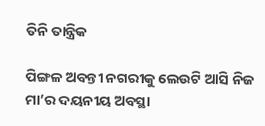ତିନି ତାନ୍ତ୍ରିକ

ପିଙ୍ଗଳ ଅବନ୍ତୀ ନଗରୀକୁ ଲେଉଟି ଆସି ନିଜ ମା’ର ଦୟନୀୟ ଅବସ୍ଥା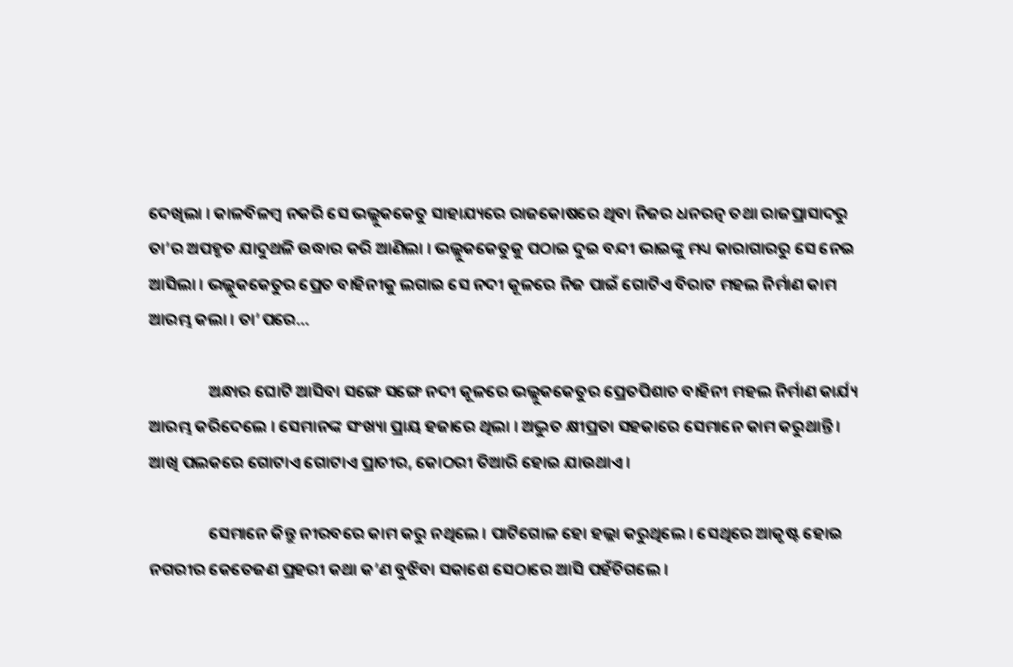ଦେଖିଲା । କାଳବିଳମ୍ବ ନକରି ସେ ଭଲ୍ଲୁକକେତୁ ସାହାଯ୍ୟରେ ରାଜକୋଷରେ ଥିବା ନିଜର ଧନରତ୍ନ ତଥା ରାଜପ୍ରାସାଦରୁ ତା’ର ଅପହୃତ ଯାଦୁଥଳି ଉଦ୍ଧାର କରି ଆଣିଲା । ଭଲ୍ଲୁକକେତୁକୁ ପଠାଇ ଦୁଇ ବନ୍ଦୀ ଭାଇଙ୍କୁ ମଧ୍ୟ କାରାଗାରରୁ ସେ ନେଇ ଆସିଲା । ଭଲ୍ଲୁକକେତୁର ପ୍ରେତ ବାହିନୀକୁ ଲଗାଇ ସେ ନଦୀ କୂଳରେ ନିଜ ପାଇଁ ଗୋଟିଏ ବିରାଟ ମହଲ ନିର୍ମାଣ କାମ ଆରମ୍ଭ କଲା । ତା’ପରେ…

                ଅନ୍ଧାର ଘୋଟି ଆସିବା ସଙ୍ଗେ ସଙ୍ଗେ ନଦୀ କୂଳରେ ଭଲ୍ଲୁକକେତୁର ପ୍ରେତପିଶାଚ ବାହିନୀ ମହଲ ନିର୍ମାଣ କାର୍ଯ୍ୟ ଆରମ୍ଭ କରିଦେଲେ । ସେମାନଙ୍କ ସଂଖ୍ୟା ପ୍ରାୟ ହଜାରେ ଥିଲା । ଅଦ୍ଭୁତ କ୍ଷୀପ୍ରତା ସହକାରେ ସେମାନେ କାମ କରୁଥାନ୍ତି । ଆଖି ପଲକରେ ଗୋଟାଏ ଗୋଟାଏ ପ୍ରାଚୀର, କୋଠରୀ ତିଆରି ହୋଇ ଯାଉଥାଏ ।

                ସେମାନେ କିନ୍ତୁ ନୀରବରେ କାମ କରୁ ନଥିଲେ । ପାଟିଗୋଳ ହୋ ହଲ୍ଲା କରୁଥିଲେ । ସେଥିରେ ଆକୃଷ୍ଟ ହୋଇ ନଗରୀର କେତେଜଣ ପ୍ରହରୀ କଥା କ’ଣ ବୁଝିବା ସକାଶେ ସେଠାରେ ଆସି ପହଁଚିଗଲେ ।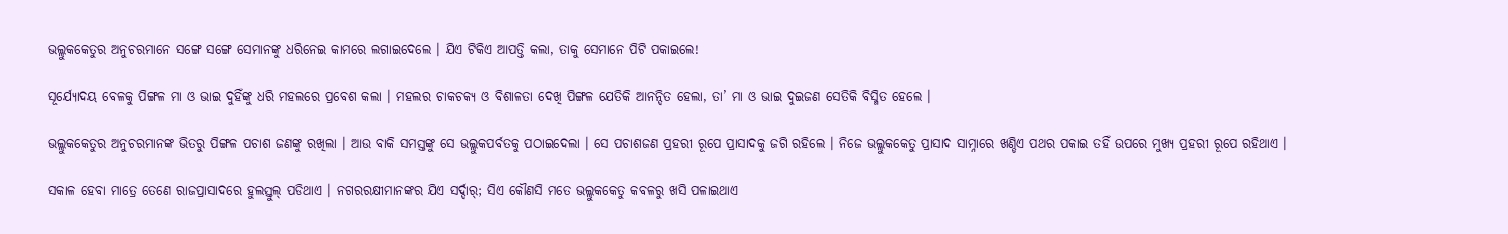ଭଲ୍ଲୁକକେତୁର ଅନୁଚରମାନେ ସଙ୍ଗେ ସଙ୍ଗେ ସେମାନଙ୍କୁ ଧରିନେଇ କାମରେ ଲଗାଇଦେଲେ । ଯିଏ ଟିକିଏ ଆପତ୍ତି କଲା, ତାକୁ ସେମାନେ ପିଟି ପକାଇଲେ!

ସୂର୍ଯ୍ୟୋଦୟ ବେଳକୁ ପିଙ୍ଗଳ ମା ଓ ଭାଇ ଦୁହିଁଙ୍କୁ ଧରି ମହଲରେ ପ୍ରବେଶ କଲା । ମହଲର ଚାକଚକ୍ୟ ଓ ବିଶାଳତା ଦେଖି ପିଙ୍ଗଳ ଯେତିକି ଆନନ୍ଦିତ ହେଲା, ତା’ ମା ଓ ଭାଇ ଦୁଇଜଣ ସେତିକି ବିସ୍ମିତ ହେଲେ ।

ଭଲ୍ଲୁକକେତୁର ଅନୁଚରମାନଙ୍କ ଭିତରୁ ପିଙ୍ଗଳ ପଚାଶ ଜଣଙ୍କୁ ରଖିଲା । ଆଉ ବାକି ସମସ୍ତଙ୍କୁ ସେ ଭଲ୍ଲୁକପର୍ବତକୁ ପଠାଇଦେଲା । ସେ ପଚାଶଜଣ ପ୍ରହରୀ ରୂପେ ପ୍ରାସାଦକୁ ଜଗି ରହିଲେ । ନିଜେ ଭଲ୍ଲୁକକେତୁ ପ୍ରାସାଦ ସାମ୍ନାରେ ଖଣ୍ଡିଏ ପଥର ପକାଇ ତହିଁ ଉପରେ ମୁଖ୍ୟ ପ୍ରହରୀ ରୂପେ ରହିଥାଏ ।

ସକାଳ ହେବା ମାତ୍ରେ ତେଣେ ରାଜପ୍ରାସାଦରେ ହୁଲସ୍ତୁଲ୍ ପଡିଥାଏ । ନଗରରକ୍ଷୀମାନଙ୍କର ଯିଏ ସର୍ଦ୍ଦାର୍; ସିଏ କୌଣସି ମତେ ଭଲ୍ଲୁକକେତୁ କବଳରୁ ଖସି ପଳାଇଥାଏ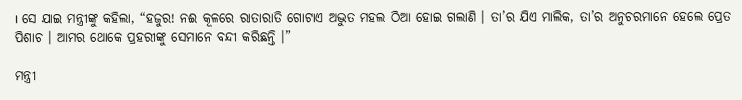। ସେ ଯାଇ ମନ୍ତ୍ରୀଙ୍କୁ କହିଲା, “ହଜୁର! ନଈ କୂଳରେ ରାତାରାତି ଗୋଟାଏ ଅଦ୍ଭୁତ ମହଲ ଠିଆ ହୋଇ ଗଲାଣି । ତା’ର ଯିଏ ମାଲିକ, ତା’ର ଅନୁଚରମାନେ ହେଲେ ପ୍ରେତ ପିଶାଚ । ଆମର ଥୋକେ ପ୍ରହରୀଙ୍କୁ ସେମାନେ ବନ୍ଦୀ କରିଛନ୍ତି ।”

ମନ୍ତ୍ରୀ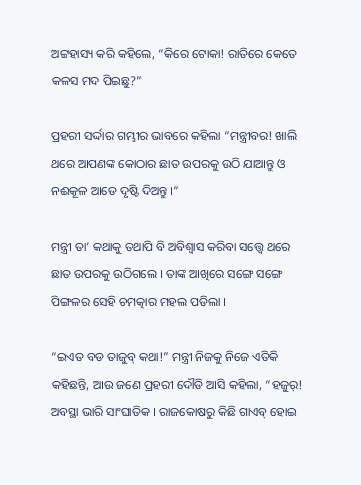ଅଟ୍ଟହାସ୍ୟ କରି କହିଲେ, “କିରେ ଟୋକା! ରାତିରେ କେତେ କଳସ ମଦ ପିଇଛୁ?”

ପ୍ରହରୀ ସର୍ଦ୍ଦାର ଗମ୍ଭୀର ଭାବରେ କହିଲା “ମନ୍ତ୍ରୀବର! ଖାଲି ଥରେ ଆପଣଙ୍କ କୋଠାର ଛାତ ଉପରକୁ ଉଠି ଯାଆନ୍ତୁ ଓ ନଈକୂଳ ଆଡେ ଦୃଷ୍ଟି ଦିଅନ୍ତୁ ।”

ମନ୍ତ୍ରୀ ତା’ କଥାକୁ ତଥାପି ବି ଅବିଶ୍ୱାସ କରିବା ସତ୍ତ୍ୱେ ଥରେ ଛାତ ଉପରକୁ ଉଠିଗଲେ । ତାଙ୍କ ଆଖିରେ ସଙ୍ଗେ ସଙ୍ଗେ ପିଙ୍ଗଳର ସେହି ଚମତ୍କାର ମହଲ ପଡିଲା ।

“ଇଏତ ବଡ ତାଜୁବ୍ କଥା!” ମନ୍ତ୍ରୀ ନିଜକୁ ନିଜେ ଏତିକି କହିଛନ୍ତି, ଆଉ ଜଣେ ପ୍ରହରୀ ଦୌଡି ଆସି କହିଲା, “ହଜୁର୍! ଅବସ୍ଥା ଭାରି ସାଂଘାତିକ । ରାଜକୋଷରୁ କିଛି ଗାଏବ୍ ହୋଇ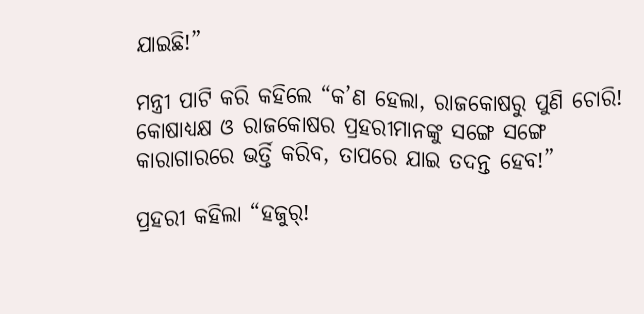ଯାଇଛି!”

ମନ୍ତ୍ରୀ ପାଟି କରି କହିଲେ “କ’ଣ ହେଲା, ରାଜକୋଷରୁ ପୁଣି ଚୋରି! କୋଷାଧ୍ୟକ୍ଷ ଓ ରାଜକୋଷର ପ୍ରହରୀମାନଙ୍କୁ ସଙ୍ଗେ ସଙ୍ଗେ କାରାଗାରରେ ଭର୍ତ୍ତି କରିବ, ତାପରେ ଯାଇ ତଦନ୍ତ ହେବ!”

ପ୍ରହରୀ କହିଲା “ହଜୁର୍!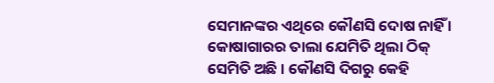ସେମାନଙ୍କର ଏଥିରେ କୌଣସି ଦୋଷ ନାହିଁ । କୋଷାଗାରର ତାଲା ଯେମିତି ଥିଲା ଠିକ୍ ସେମିତି ଅଛି । କୌଣସି ଦିଗରୁ କେହି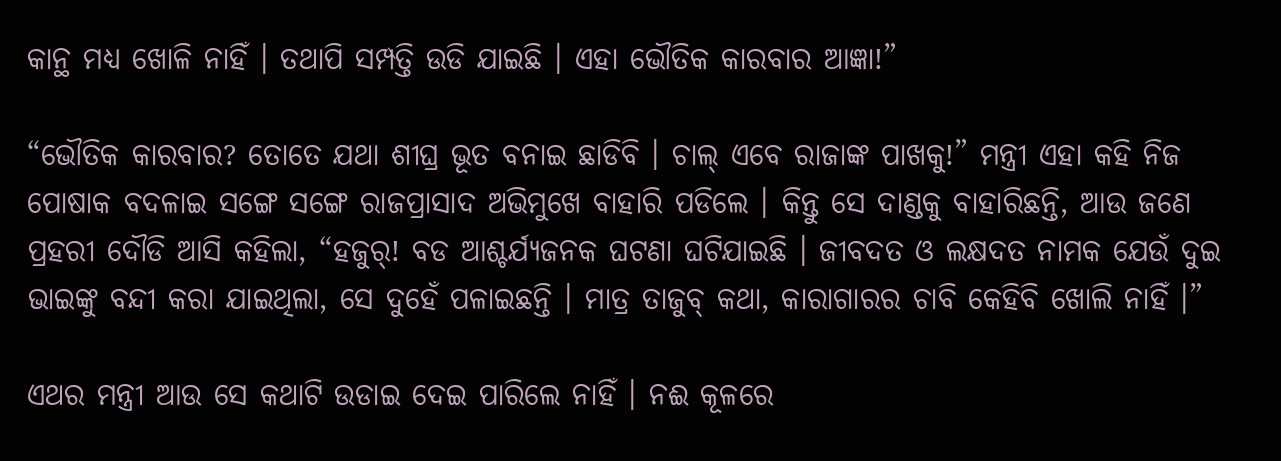କାନ୍ଥ ମଧ୍ୟ ଖୋଳି ନାହିଁ । ତଥାପି ସମ୍ପତ୍ତି ଉଡି ଯାଇଛି । ଏହା ଭୌତିକ କାରବାର ଆଜ୍ଞା!”

“ଭୌତିକ କାରବାର? ତୋତେ ଯଥା ଶୀଘ୍ର ଭୂତ ବନାଇ ଛାଡିବି । ଚାଲ୍ ଏବେ ରାଜାଙ୍କ ପାଖକୁ!” ମନ୍ତ୍ରୀ ଏହା କହି ନିଜ ପୋଷାକ ବଦଳାଇ ସଙ୍ଗେ ସଙ୍ଗେ ରାଜପ୍ରାସାଦ ଅଭିମୁଖେ ବାହାରି ପଡିଲେ । କିନ୍ତୁ ସେ ଦାଣ୍ଡକୁ ବାହାରିଛନ୍ତି, ଆଉ ଜଣେ ପ୍ରହରୀ ଦୌଡି ଆସି କହିଲା, “ହଜୁର୍! ବଡ ଆଶ୍ଚର୍ଯ୍ୟଜନକ ଘଟଣା ଘଟିଯାଇଛି । ଜୀବଦତ ଓ ଲକ୍ଷଦତ ନାମକ ଯେଉଁ ଦୁଇ ଭାଇଙ୍କୁ ବନ୍ଦୀ କରା ଯାଇଥିଲା, ସେ ଦୁହେଁ ପଳାଇଛନ୍ତି । ମାତ୍ର ତାଜୁବ୍ କଥା, କାରାଗାରର ଚାବି କେହିବି ଖୋଲି ନାହିଁ ।”

ଏଥର ମନ୍ତ୍ରୀ ଆଉ ସେ କଥାଟି ଉଡାଇ ଦେଇ ପାରିଲେ ନାହିଁ । ନଈ କୂଳରେ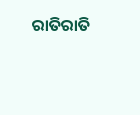ରାତିରାତି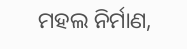ମହଲ ନିର୍ମାଣ,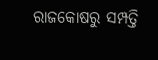ରାଜକୋଷରୁ ସମ୍ପତ୍ତି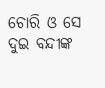ଚୋରି ଓ ସେ ଦୁଇ ବନ୍ଦୀଙ୍କ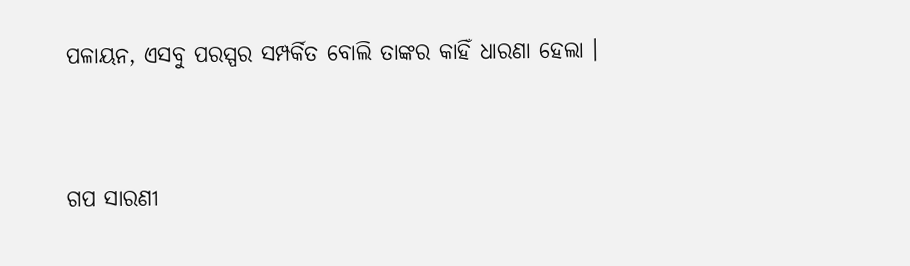ପଳାୟନ, ଏସବୁ ପରସ୍ପର ସମ୍ପର୍କିତ ବୋଲି ତାଙ୍କର କାହିଁ ଧାରଣା ହେଲା ।


ଗପ ସାରଣୀ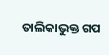ତାଲିକାଭୁକ୍ତ ଗପ